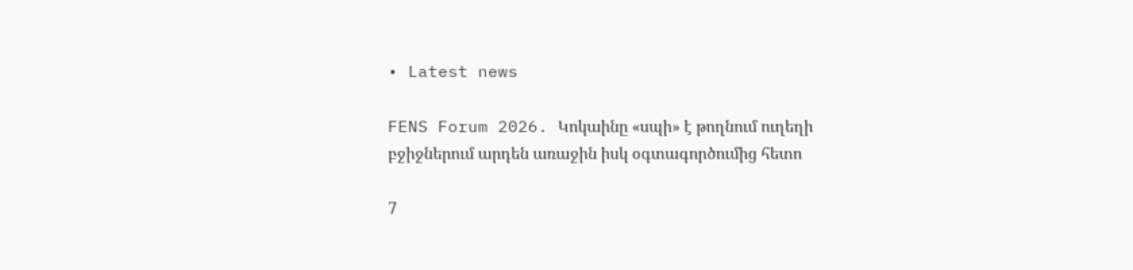• Latest news

FENS Forum 2026. Կոկաինը «սպի» է թողնում ուղեղի բջիջներում արդեն առաջին իսկ օգտագործումից հետո

7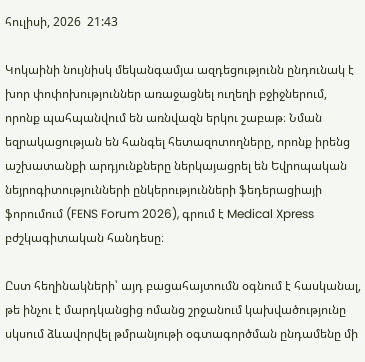հուլիսի, 2026  21:43

Կոկաինի նույնիսկ մեկանգամյա ազդեցությունն ընդունակ է խոր փոփոխություններ առաջացնել ուղեղի բջիջներում, որոնք պահպանվում են առնվազն երկու շաբաթ։ Նման եզրակացության են հանգել հետազոտողները, որոնք իրենց աշխատանքի արդյունքները ներկայացրել են Եվրոպական նեյրոգիտությունների ընկերությունների ֆեդերացիայի ֆորումում (FENS Forum 2026), գրում է Medical Xpress բժշկագիտական հանդեսը։

Ըստ հեղինակների՝ այդ բացահայտումն օգնում է հասկանալ, թե ինչու է մարդկանցից ոմանց շրջանում կախվածությունը սկսում ձևավորվել թմրանյութի օգտագործման ընդամենը մի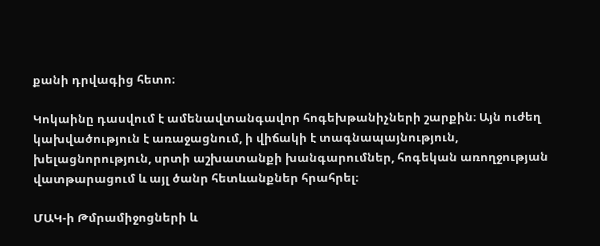քանի դրվագից հետո։

Կոկաինը դասվում է ամենավտանգավոր հոգեխթանիչների շարքին։ Այն ուժեղ կախվածություն է առաջացնում, ի վիճակի է տագնապայնություն, խելացնորություն, սրտի աշխատանքի խանգարումներ, հոգեկան առողջության վատթարացում և այլ ծանր հետևանքներ հրահրել։

ՄԱԿ-ի Թմրամիջոցների և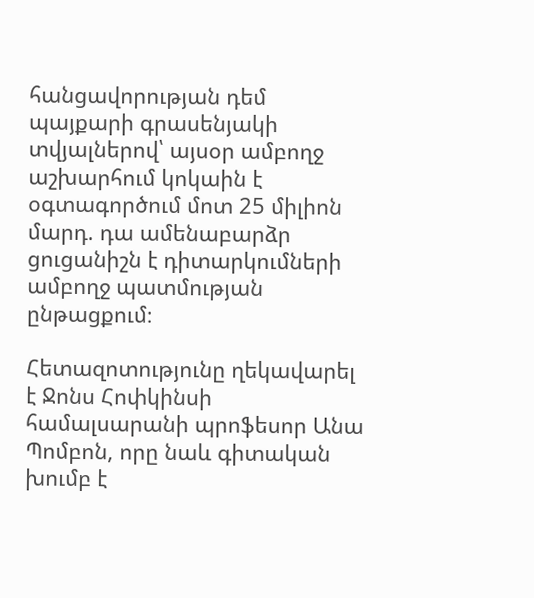հանցավորության դեմ պայքարի գրասենյակի տվյալներով՝ այսօր ամբողջ աշխարհում կոկաին է օգտագործում մոտ 25 միլիոն մարդ. դա ամենաբարձր ցուցանիշն է դիտարկումների ամբողջ պատմության ընթացքում։

Հետազոտությունը ղեկավարել է Ջոնս Հոփկինսի համալսարանի պրոֆեսոր Անա Պոմբոն, որը նաև գիտական խումբ է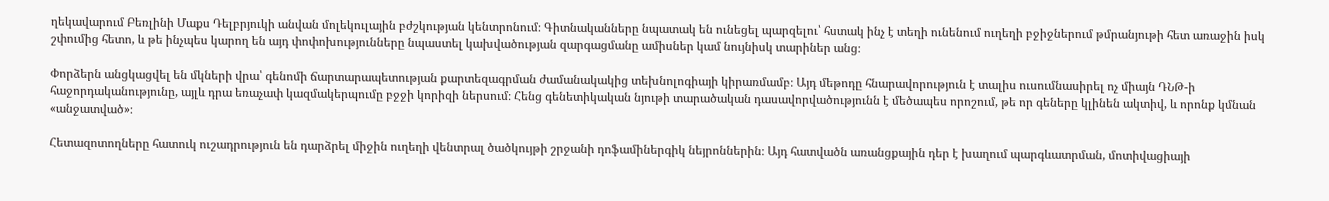ղեկավարում Բեռլինի Մաքս Դելբրյուկի անվան մոլեկուլային բժշկության կենտրոնում։ Գիտնականները նպատակ են ունեցել պարզելու՝ հստակ ինչ է տեղի ունենում ուղեղի բջիջներում թմրանյութի հետ առաջին իսկ շփումից հետո, և թե ինչպես կարող են այդ փոփոխությունները նպաստել կախվածության զարգացմանը ամիսներ կամ նույնիսկ տարիներ անց։

Փորձերն անցկացվել են մկների վրա՝ գենոմի ճարտարապետության քարտեզագրման ժամանակակից տեխնոլոգիայի կիրառմամբ։ Այդ մեթոդը հնարավորություն է տալիս ուսումնասիրել ոչ միայն ԴՆԹ-ի հաջորդականությունը, այլև դրա եռաչափ կազմակերպումը բջջի կորիզի ներսում։ Հենց գենետիկական նյութի տարածական դասավորվածությունն է մեծապես որոշում, թե որ գեները կլինեն ակտիվ, և որոնք կմնան «անջատված»։

Հետազոտողները հատուկ ուշադրություն են դարձրել միջին ուղեղի վենտրալ ծածկույթի շրջանի դոֆամիներգիկ նեյրոններին։ Այդ հատվածն առանցքային դեր է խաղում պարգևատրման, մոտիվացիայի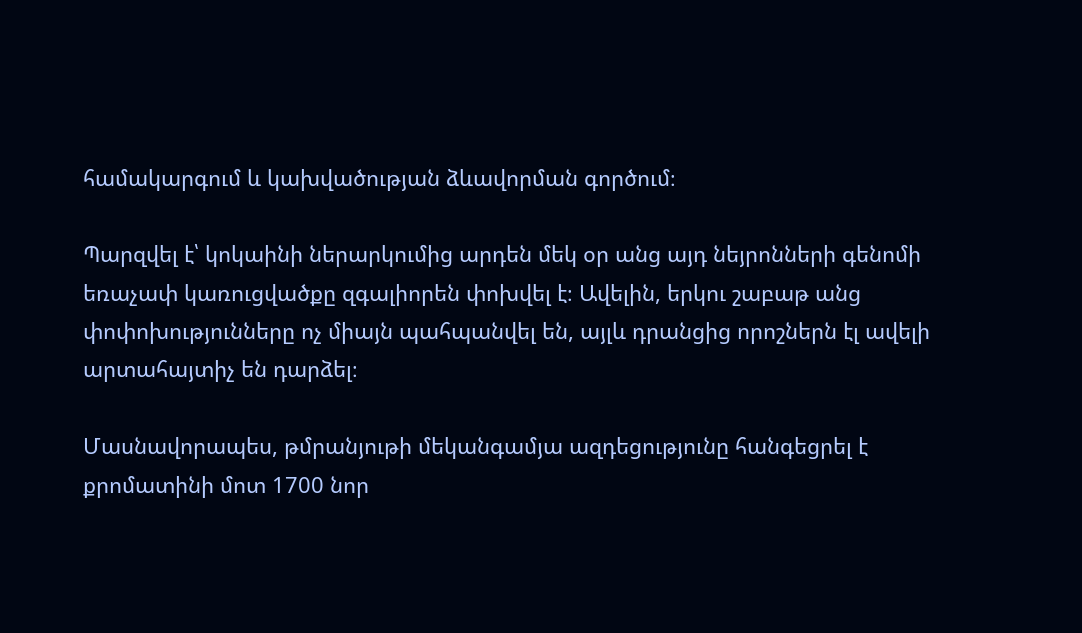համակարգում և կախվածության ձևավորման գործում։

Պարզվել է՝ կոկաինի ներարկումից արդեն մեկ օր անց այդ նեյրոնների գենոմի եռաչափ կառուցվածքը զգալիորեն փոխվել է։ Ավելին, երկու շաբաթ անց փոփոխությունները ոչ միայն պահպանվել են, այլև դրանցից որոշներն էլ ավելի արտահայտիչ են դարձել։

Մասնավորապես, թմրանյութի մեկանգամյա ազդեցությունը հանգեցրել է քրոմատինի մոտ 1700 նոր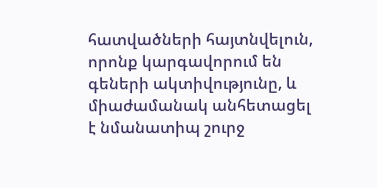հատվածների հայտնվելուն, որոնք կարգավորում են գեների ակտիվությունը, և միաժամանակ անհետացել է նմանատիպ շուրջ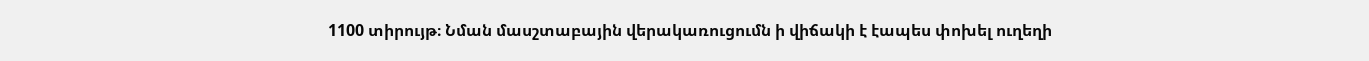1100 տիրույթ։ Նման մասշտաբային վերակառուցումն ի վիճակի է էապես փոխել ուղեղի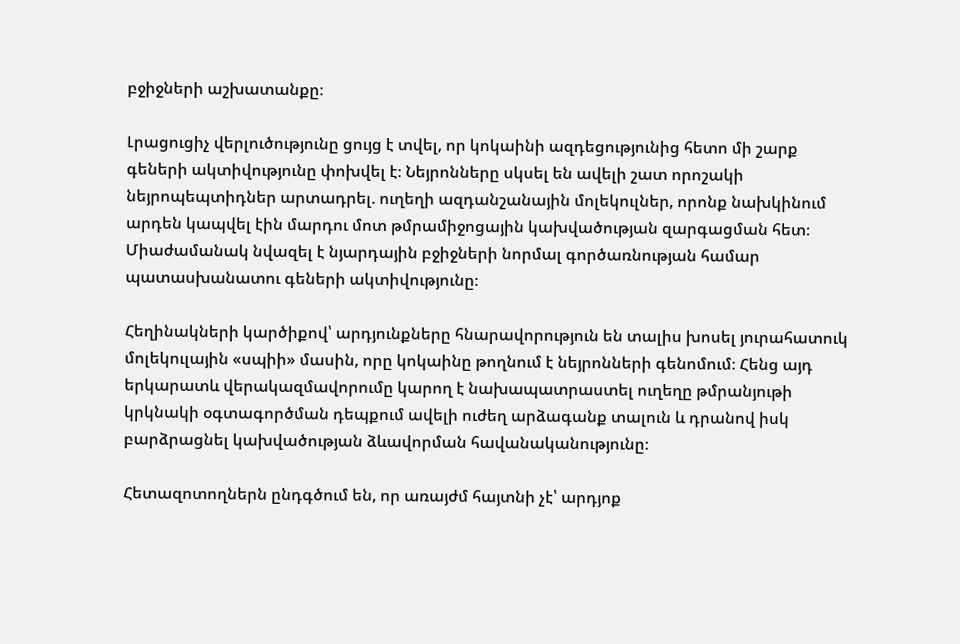բջիջների աշխատանքը։

Լրացուցիչ վերլուծությունը ցույց է տվել, որ կոկաինի ազդեցությունից հետո մի շարք գեների ակտիվությունը փոխվել է։ Նեյրոնները սկսել են ավելի շատ որոշակի նեյրոպեպտիդներ արտադրել. ուղեղի ազդանշանային մոլեկուլներ, որոնք նախկինում արդեն կապվել էին մարդու մոտ թմրամիջոցային կախվածության զարգացման հետ։ Միաժամանակ նվազել է նյարդային բջիջների նորմալ գործառնության համար պատասխանատու գեների ակտիվությունը։

Հեղինակների կարծիքով՝ արդյունքները հնարավորություն են տալիս խոսել յուրահատուկ մոլեկուլային «սպիի» մասին, որը կոկաինը թողնում է նեյրոնների գենոմում։ Հենց այդ երկարատև վերակազմավորումը կարող է նախապատրաստել ուղեղը թմրանյութի կրկնակի օգտագործման դեպքում ավելի ուժեղ արձագանք տալուն և դրանով իսկ բարձրացնել կախվածության ձևավորման հավանականությունը։

Հետազոտողներն ընդգծում են, որ առայժմ հայտնի չէ՝ արդյոք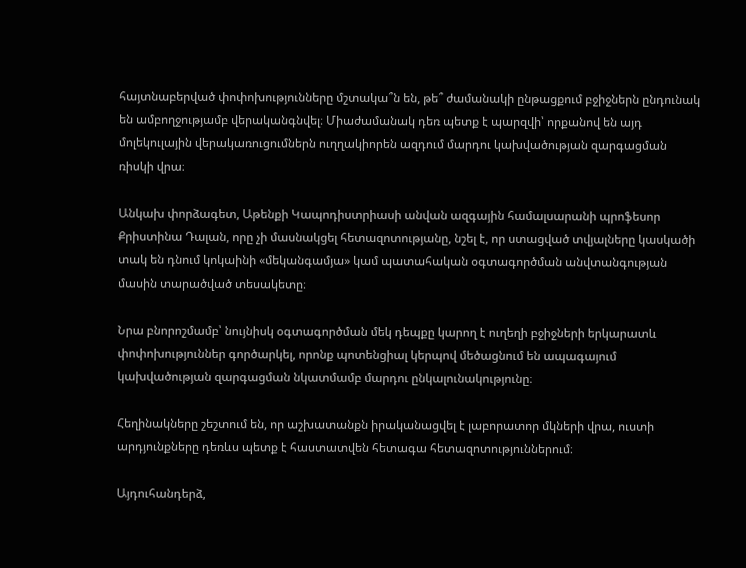հայտնաբերված փոփոխությունները մշտակա՞ն են, թե՞ ժամանակի ընթացքում բջիջներն ընդունակ են ամբողջությամբ վերականգնվել։ Միաժամանակ դեռ պետք է պարզվի՝ որքանով են այդ մոլեկուլային վերակառուցումներն ուղղակիորեն ազդում մարդու կախվածության զարգացման ռիսկի վրա։

Անկախ փորձագետ, Աթենքի Կապոդիստրիասի անվան ազգային համալսարանի պրոֆեսոր Քրիստինա Դալան, որը չի մասնակցել հետազոտությանը, նշել է, որ ստացված տվյալները կասկածի տակ են դնում կոկաինի «մեկանգամյա» կամ պատահական օգտագործման անվտանգության մասին տարածված տեսակետը։

Նրա բնորոշմամբ՝ նույնիսկ օգտագործման մեկ դեպքը կարող է ուղեղի բջիջների երկարատև փոփոխություններ գործարկել, որոնք պոտենցիալ կերպով մեծացնում են ապագայում կախվածության զարգացման նկատմամբ մարդու ընկալունակությունը։

Հեղինակները շեշտում են, որ աշխատանքն իրականացվել է լաբորատոր մկների վրա, ուստի արդյունքները դեռևս պետք է հաստատվեն հետագա հետազոտություններում։

Այդուհանդերձ,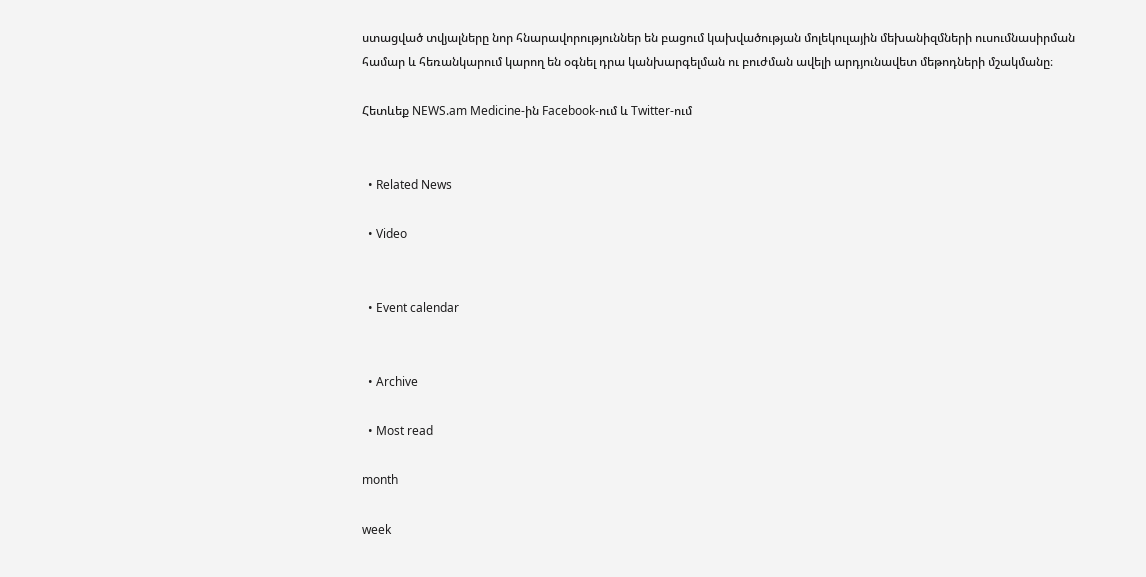ստացված տվյալները նոր հնարավորություններ են բացում կախվածության մոլեկուլային մեխանիզմների ուսումնասիրման համար և հեռանկարում կարող են օգնել դրա կանխարգելման ու բուժման ավելի արդյունավետ մեթոդների մշակմանը։

Հետևեք NEWS.am Medicine-ին Facebook-ում և Twitter-ում


  • Related News

  • Video


  • Event calendar


  • Archive

  • Most read

month

week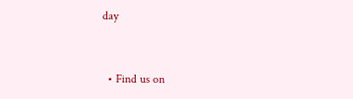day


  • Find us on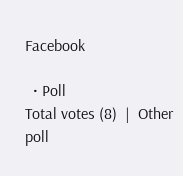Facebook

  • Poll
Total votes (8)  |  Other poll